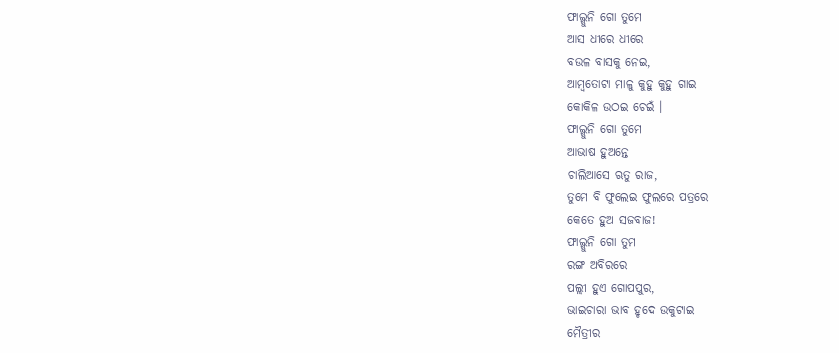ଫାଲ୍ଗୁନି ଗୋ ତୁମେ
ଆସ ଧୀରେ ଧୀରେ
ବଉଳ ବାସକୁ ନେଇ,
ଆମ୍ବତୋଟା ମାଳୁ କୁହୁ କୁହୁ ଗାଇ
କୋକିଳ ଉଠଇ ଚେଇଁ ।
ଫାଲ୍ଗୁନି ଗୋ ତୁମେ
ଆଭାଷ ହୁଅନ୍ତେ
ଚାଲିଆସେ ଋତୁ ରାଜ,
ତୁମେ ବି ଫୁଲେଇ ଫୁଲରେ ପତ୍ରରେ
କେତେ ହୁଅ ସଜବାଜ!
ଫାଲ୍ଗୁନି ଗୋ ତୁମ
ରଙ୍ଗ ଅବିରରେ
ପଲ୍ଲୀ ହୁଏ ଗୋପପୁର,
ଭାଇଚାରା ଭାବ ହୃଦେ ଉକୁଟାଇ
ମୈତ୍ରୀର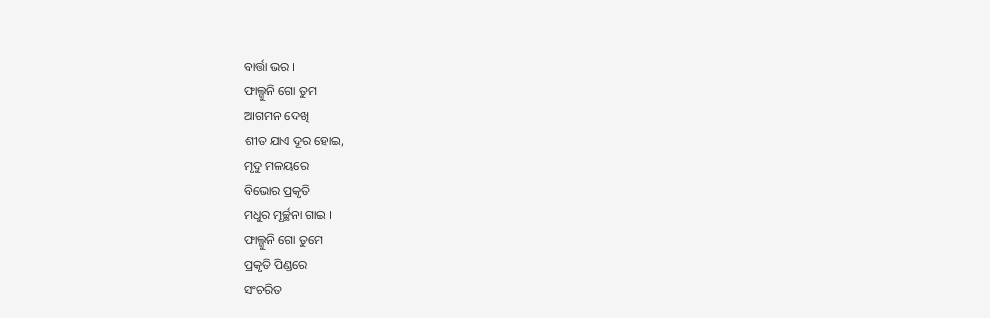ବାର୍ତ୍ତା ଭର ।
ଫାଲ୍ଗୁନି ଗୋ ତୁମ
ଆଗମନ ଦେଖି
ଶୀତ ଯାଏ ଦୂର ହୋଇ,
ମୃଦୁ ମଳୟରେ
ବିଭୋର ପ୍ରକୃତି
ମଧୁର ମୂର୍ଚ୍ଛନା ଗାଇ ।
ଫାଲ୍ଗୁନି ଗୋ ତୁମେ
ପ୍ରକୃତି ପିଣ୍ଡରେ
ସଂଚରିତ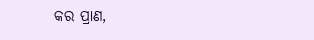କର ପ୍ରାଣ,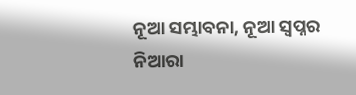ନୂଆ ସମ୍ଭାବନା, ନୂଆ ସ୍ୱପ୍ନର
ନିଆରା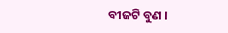ବୀଜଟି ବୁଣ ।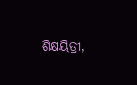ଶିକ୍ଷୟିତ୍ରୀ,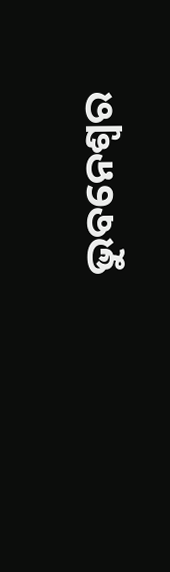ଭୁବନେଶ୍ୱର